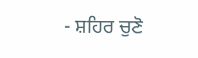- ਸ਼ਹਿਰ ਚੁਣੋ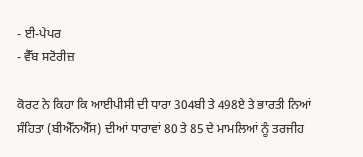- ਈ-ਪੇਪਰ
- ਵੈੱਬ ਸਟੋਰੀਜ਼

ਕੋਰਟ ਨੇ ਕਿਹਾ ਕਿ ਆਈਪੀਸੀ ਦੀ ਧਾਰਾ 304ਬੀ ਤੇ 498ਏ ਤੇ ਭਾਰਤੀ ਨਿਆਂ ਸੰਹਿਤਾ (ਬੀਐੱਨਐੱਸ) ਦੀਆਂ ਧਾਰਾਵਾਂ 80 ਤੇ 85 ਦੇ ਮਾਮਲਿਆਂ ਨੂੰ ਤਰਜੀਹ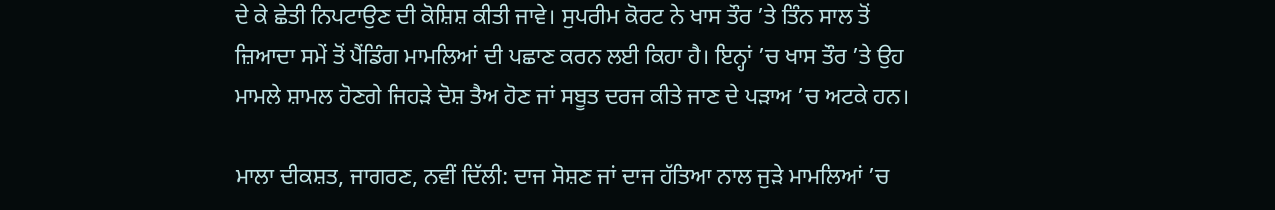ਦੇ ਕੇ ਛੇਤੀ ਨਿਪਟਾਉਣ ਦੀ ਕੋਸ਼ਿਸ਼ ਕੀਤੀ ਜਾਵੇ। ਸੁਪਰੀਮ ਕੋਰਟ ਨੇ ਖਾਸ ਤੌਰ ’ਤੇ ਤਿੰਨ ਸਾਲ ਤੋਂ ਜ਼ਿਆਦਾ ਸਮੇਂ ਤੋਂ ਪੈਂਡਿੰਗ ਮਾਮਲਿਆਂ ਦੀ ਪਛਾਣ ਕਰਨ ਲਈ ਕਿਹਾ ਹੈ। ਇਨ੍ਹਾਂ ’ਚ ਖਾਸ ਤੌਰ ’ਤੇ ਉਹ ਮਾਮਲੇ ਸ਼ਾਮਲ ਹੋਣਗੇ ਜਿਹੜੇ ਦੋਸ਼ ਤੈਅ ਹੋਣ ਜਾਂ ਸਬੂਤ ਦਰਜ ਕੀਤੇ ਜਾਣ ਦੇ ਪੜਾਅ ’ਚ ਅਟਕੇ ਹਨ।

ਮਾਲਾ ਦੀਕਸ਼ਤ, ਜਾਗਰਣ, ਨਵੀਂ ਦਿੱਲੀ: ਦਾਜ ਸੋਸ਼ਣ ਜਾਂ ਦਾਜ ਹੱਤਿਆ ਨਾਲ ਜੁੜੇ ਮਾਮਲਿਆਂ ’ਚ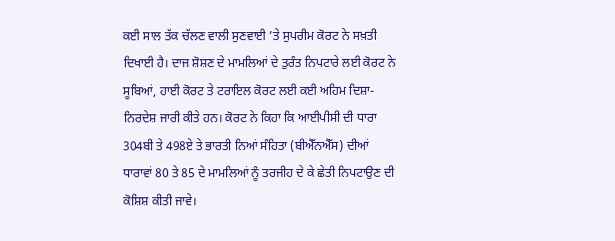ਕਈ ਸਾਲ ਤੱਕ ਚੱਲਣ ਵਾਲੀ ਸੁਣਵਾਈ ’ਤੇ ਸੁਪਰੀਮ ਕੋਰਟ ਨੇ ਸਖ਼ਤੀ ਦਿਖਾਈ ਹੈ। ਦਾਜ ਸ਼ੋਸ਼ਣ ਦੇ ਮਾਮਲਿਆਂ ਦੇ ਤੁਰੰਤ ਨਿਪਟਾਰੇ ਲਈ ਕੋਰਟ ਨੇ ਸੂਬਿਆਂ, ਹਾਈ ਕੋਰਟ ਤੇ ਟਰਾਇਲ ਕੋਰਟ ਲਈ ਕਈ ਅਹਿਮ ਦਿਸ਼ਾ-ਨਿਰਦੇਸ਼ ਜਾਰੀ ਕੀਤੇ ਹਨ। ਕੋਰਟ ਨੇ ਕਿਹਾ ਕਿ ਆਈਪੀਸੀ ਦੀ ਧਾਰਾ 304ਬੀ ਤੇ 498ਏ ਤੇ ਭਾਰਤੀ ਨਿਆਂ ਸੰਹਿਤਾ (ਬੀਐੱਨਐੱਸ) ਦੀਆਂ ਧਾਰਾਵਾਂ 80 ਤੇ 85 ਦੇ ਮਾਮਲਿਆਂ ਨੂੰ ਤਰਜੀਹ ਦੇ ਕੇ ਛੇਤੀ ਨਿਪਟਾਉਣ ਦੀ ਕੋਸ਼ਿਸ਼ ਕੀਤੀ ਜਾਵੇ।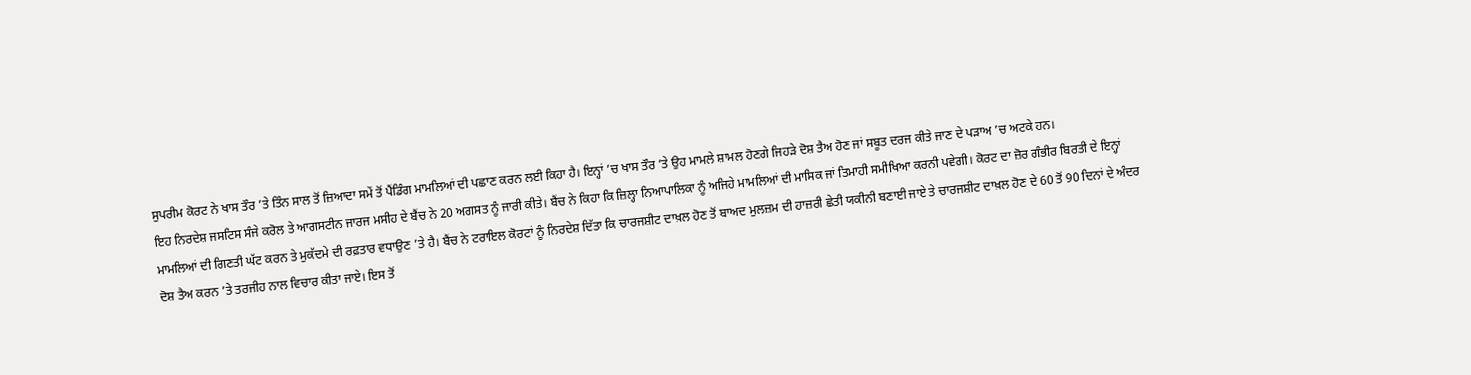ਸੁਪਰੀਮ ਕੋਰਟ ਨੇ ਖਾਸ ਤੌਰ ’ਤੇ ਤਿੰਨ ਸਾਲ ਤੋਂ ਜ਼ਿਆਦਾ ਸਮੇਂ ਤੋਂ ਪੈਂਡਿੰਗ ਮਾਮਲਿਆਂ ਦੀ ਪਛਾਣ ਕਰਨ ਲਈ ਕਿਹਾ ਹੈ। ਇਨ੍ਹਾਂ ’ਚ ਖਾਸ ਤੌਰ ’ਤੇ ਉਹ ਮਾਮਲੇ ਸ਼ਾਮਲ ਹੋਣਗੇ ਜਿਹੜੇ ਦੋਸ਼ ਤੈਅ ਹੋਣ ਜਾਂ ਸਬੂਤ ਦਰਜ ਕੀਤੇ ਜਾਣ ਦੇ ਪੜਾਅ ’ਚ ਅਟਕੇ ਹਨ।
ਇਹ ਨਿਰਦੇਸ਼ ਜਸਟਿਸ ਸੰਜੇ ਕਰੋਲ ਤੇ ਆਗਸਟੀਨ ਜਾਰਜ ਮਸੀਹ ਦੇ ਬੈਂਚ ਨੇ 20 ਅਗਸਤ ਨੂੰ ਜਾਰੀ ਕੀਤੇ। ਬੈਂਚ ਨੇ ਕਿਹਾ ਕਿ ਜ਼ਿਲ੍ਹਾ ਨਿਆਪਾਲਿਕਾ ਨੂੰ ਅਜਿਹੇ ਮਾਮਲਿਆਂ ਦੀ ਮਾਸਿਕ ਜਾਂ ਤਿਮਾਹੀ ਸਮੀਖਿਆ ਕਰਨੀ ਪਵੇਗੀ। ਕੋਰਟ ਦਾ ਜ਼ੋਰ ਗੰਭੀਰ ਬਿਰਤੀ ਦੇ ਇਨ੍ਹਾਂ ਮਾਮਲਿਆਂ ਦੀ ਗਿਣਤੀ ਘੱਟ ਕਰਨ ਤੇ ਮੁਕੱਦਮੇ ਦੀ ਰਫ਼ਤਾਰ ਵਧਾਉਣ ’ਤੇ ਹੈ। ਬੈਂਚ ਨੇ ਟਰਾਇਲ ਕੋਰਟਾਂ ਨੂੰ ਨਿਰਦੇਸ਼ ਦਿੱਤਾ ਕਿ ਚਾਰਜਸ਼ੀਟ ਦਾਖ਼ਲ ਹੋਣ ਤੋਂ ਬਾਅਦ ਮੁਲਜ਼ਮ ਦੀ ਹਾਜ਼ਰੀ ਛੇਤੀ ਯਕੀਨੀ ਬਣਾਈ ਜਾਏ ਤੇ ਚਾਰਜਸ਼ੀਟ ਦਾਖ਼ਲ ਹੋਣ ਦੇ 60 ਤੋਂ 90 ਦਿਨਾਂ ਦੇ ਅੰਦਰ ਦੋਸ਼ ਤੈਅ ਕਰਨ ’ਤੇ ਤਰਜੀਹ ਨਾਲ ਵਿਚਾਰ ਕੀਤਾ ਜਾਏ। ਇਸ ਤੋਂ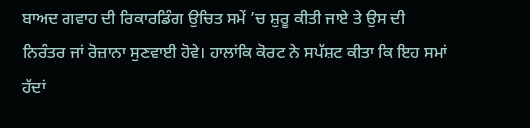ਬਾਅਦ ਗਵਾਹ ਦੀ ਰਿਕਾਰਡਿੰਗ ਉਚਿਤ ਸਮੇਂ ’ਚ ਸ਼ੁਰੂ ਕੀਤੀ ਜਾਏ ਤੇ ਉਸ ਦੀ ਨਿਰੰਤਰ ਜਾਂ ਰੋਜ਼ਾਨਾ ਸੁਣਵਾਈ ਹੋਵੇ। ਹਾਲਾਂਕਿ ਕੋਰਟ ਨੇ ਸਪੱਸ਼ਟ ਕੀਤਾ ਕਿ ਇਹ ਸਮਾਂ ਹੱਦਾਂ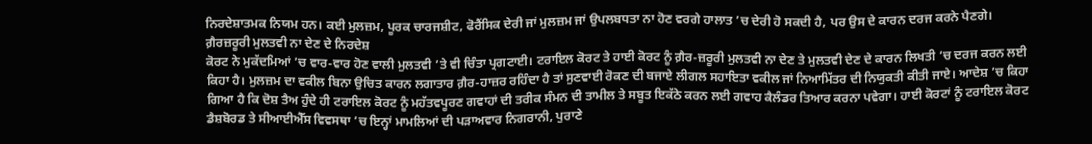ਨਿਰਦੇਸ਼ਾਤਮਕ ਨਿਯਮ ਹਨ। ਕਈ ਮੁਲਜ਼ਮ, ਪੂਰਕ ਚਾਰਜਸ਼ੀਟ, ਫੋਰੈਂਸਿਕ ਦੇਰੀ ਜਾਂ ਮੁਲਜ਼ਮ ਜਾਂ ਉਪਲਬਧਤਾ ਨਾ ਹੋਣ ਵਰਗੇ ਹਾਲਾਤ ’ਚ ਦੇਰੀ ਹੋ ਸਕਦੀ ਹੈ, ਪਰ ਉਸ ਦੇ ਕਾਰਨ ਦਰਜ ਕਰਨੇ ਪੈਣਗੇ।
ਗ਼ੈਰਜ਼ਰੂਰੀ ਮੁਲਤਵੀ ਨਾ ਦੇਣ ਦੇ ਨਿਰਦੇਸ਼
ਕੋਰਟ ਨੇ ਮੁਕੱਦਮਿਆਂ ’ਚ ਵਾਰ-ਵਾਰ ਹੋਣ ਵਾਲੀ ਮੁਲਤਵੀ ’ਤੇ ਵੀ ਚਿੰਤਾ ਪ੍ਰਗਟਾਈ। ਟਰਾਇਲ ਕੋਰਟ ਤੇ ਹਾਈ ਕੋਰਟ ਨੂੰ ਗ਼ੈਰ-ਜ਼ਰੂਰੀ ਮੁਲਤਵੀ ਨਾ ਦੇਣ ਤੇ ਮੁਲਤਵੀ ਦੇਣ ਦੇ ਕਾਰਨ ਲਿਖਤੀ ’ਚ ਦਰਜ ਕਰਨ ਲਈ ਕਿਹਾ ਹੈ। ਮੁਲਜ਼ਮ ਦਾ ਵਕੀਲ ਬਿਨਾ ਉਚਿਤ ਕਾਰਨ ਲਗਾਤਾਰ ਗ਼ੈਰ-ਹਾਜ਼ਰ ਰਹਿੰਦਾ ਹੈ ਤਾਂ ਸੁਣਵਾਈ ਰੋਕਣ ਦੀ ਬਜਾਏ ਲੀਗਲ ਸਹਾਇਤਾ ਵਕੀਲ ਜਾਂ ਨਿਆਮਿੱਤਰ ਦੀ ਨਿਯੁਕਤੀ ਕੀਤੀ ਜਾਏ। ਆਦੇਸ਼ ’ਚ ਕਿਹਾ ਗਿਆ ਹੈ ਕਿ ਦੋਸ਼ ਤੈਅ ਹੁੰਦੇ ਹੀ ਟਰਾਇਲ ਕੋਰਟ ਨੂੰ ਮਹੱਤਵਪੂਰਣ ਗਵਾਹਾਂ ਦੀ ਤਰੀਕ ਸੰਮਨ ਦੀ ਤਾਮੀਲ ਤੇ ਸਬੂਤ ਇਕੱਠੇ ਕਰਨ ਲਈ ਗਵਾਹ ਕੈਲੰਡਰ ਤਿਆਰ ਕਰਨਾ ਪਵੇਗਾ। ਹਾਈ ਕੋਰਟਾਂ ਨੂੰ ਟਰਾਇਲ ਕੋਰਟ ਡੈਸ਼ਬੋਰਡ ਤੇ ਸੀਆਈਐੱਸ ਵਿਵਸਥਾ ’ਚ ਇਨ੍ਹਾਂ ਮਾਮਲਿਆਂ ਦੀ ਪੜਾਅਵਾਰ ਨਿਗਰਾਨੀ, ਪੁਰਾਣੇ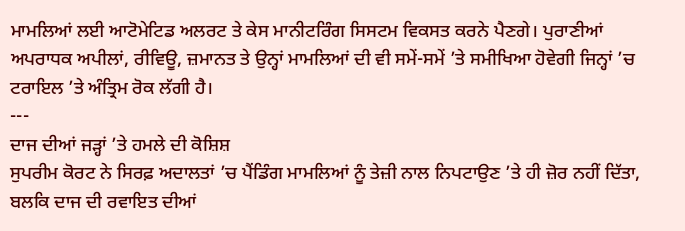ਮਾਮਲਿਆਂ ਲਈ ਆਟੋਮੇਟਿਡ ਅਲਰਟ ਤੇ ਕੇਸ ਮਾਨੀਟਰਿੰਗ ਸਿਸਟਮ ਵਿਕਸਤ ਕਰਨੇ ਪੈਣਗੇ। ਪੁਰਾਣੀਆਂ ਅਪਰਾਧਕ ਅਪੀਲਾਂ, ਰੀਵਿਊ, ਜ਼ਮਾਨਤ ਤੇ ਉਨ੍ਹਾਂ ਮਾਮਲਿਆਂ ਦੀ ਵੀ ਸਮੇਂ-ਸਮੇਂ ’ਤੇ ਸਮੀਖਿਆ ਹੋਵੇਗੀ ਜਿਨ੍ਹਾਂ ’ਚ ਟਰਾਇਲ ’ਤੇ ਅੰਤ੍ਰਿਮ ਰੋਕ ਲੱਗੀ ਹੈ।
---
ਦਾਜ ਦੀਆਂ ਜੜ੍ਹਾਂ ’ਤੇ ਹਮਲੇ ਦੀ ਕੋਸ਼ਿਸ਼
ਸੁਪਰੀਮ ਕੋਰਟ ਨੇ ਸਿਰਫ਼ ਅਦਾਲਤਾਂ ’ਚ ਪੈਂਡਿੰਗ ਮਾਮਲਿਆਂ ਨੂੰ ਤੇਜ਼ੀ ਨਾਲ ਨਿਪਟਾਉਣ ’ਤੇ ਹੀ ਜ਼ੋਰ ਨਹੀਂ ਦਿੱਤਾ, ਬਲਕਿ ਦਾਜ ਦੀ ਰਵਾਇਤ ਦੀਆਂ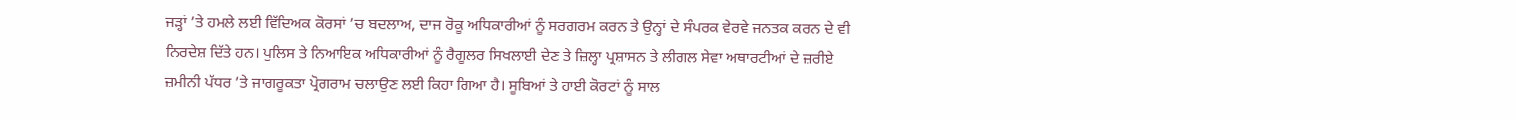ਜੜ੍ਹਾਂ ’ਤੇ ਹਮਲੇ ਲਈ ਵਿੱਦਿਅਕ ਕੋਰਸਾਂ ’ਚ ਬਦਲਾਅ, ਦਾਜ ਰੋਕੂ ਅਧਿਕਾਰੀਆਂ ਨੂੰ ਸਰਗਰਮ ਕਰਨ ਤੇ ਉਨ੍ਹਾਂ ਦੇ ਸੰਪਰਕ ਵੇਰਵੇ ਜਨਤਕ ਕਰਨ ਦੇ ਵੀ ਨਿਰਦੇਸ਼ ਦਿੱਤੇ ਹਨ। ਪੁਲਿਸ ਤੇ ਨਿਆਇਕ ਅਧਿਕਾਰੀਆਂ ਨੂੰ ਰੈਗੂਲਰ ਸਿਖਲਾਈ ਦੇਣ ਤੇ ਜ਼ਿਲ੍ਹਾ ਪ੍ਰਸ਼ਾਸਨ ਤੇ ਲੀਗਲ ਸੇਵਾ ਅਥਾਰਟੀਆਂ ਦੇ ਜ਼ਰੀਏ ਜ਼ਮੀਨੀ ਪੱਧਰ ’ਤੇ ਜਾਗਰੂਕਤਾ ਪ੍ਰੋਗਰਾਮ ਚਲਾਉਣ ਲਈ ਕਿਹਾ ਗਿਆ ਹੈ। ਸੂਬਿਆਂ ਤੇ ਹਾਈ ਕੋਰਟਾਂ ਨੂੰ ਸਾਲ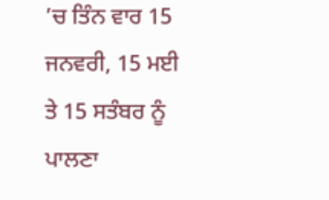’ਚ ਤਿੰਨ ਵਾਰ 15 ਜਨਵਰੀ, 15 ਮਈ ਤੇ 15 ਸਤੰਬਰ ਨੂੰ ਪਾਲਣਾ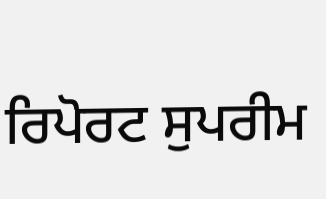ਰਿਪੋਰਟ ਸੁਪਰੀਮ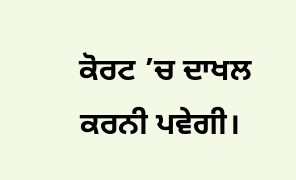ਕੋਰਟ ’ਚ ਦਾਖਲ ਕਰਨੀ ਪਵੇਗੀ।